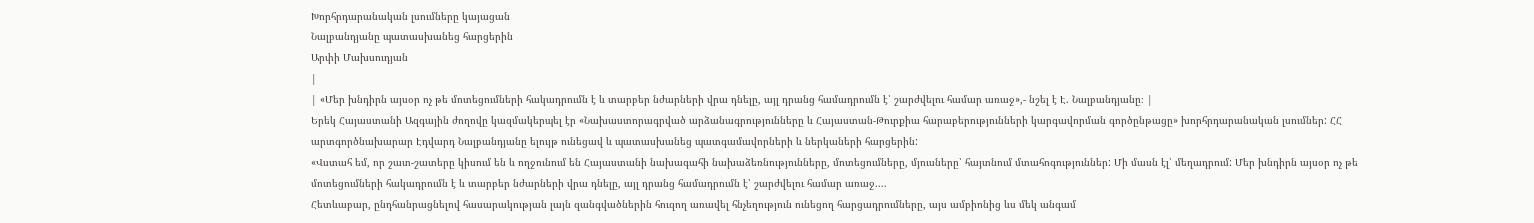Խորհրդարանական լսումները կայացան
Նալբանդյանը պատասխանեց հարցերին
Արփի Մախսուդյան
|
| «Մեր խնդիրն այսօր ոչ թե մոտեցումների հակադրումն է և տարբեր նժարների վրա դնելը, այլ դրանց համադրումն է՝ շարժվելու համար առաջ»,- նշել է Է. Նալբանդյանը։ |
Երեկ Հայաստանի Ազգային ժողովը կազմակերպել էր «Նախաստորագրված արձանագրությունները և Հայաստան-Թուրքիա հարաբերությունների կարգավորման գործընթացը» խորհրդարանական լսումներ: ՀՀ արտգործնախարար Էդվարդ Նալբանդյանը ելույթ ունեցավ և պատասխանեց պատգամավորների և ներկաների հարցերին:
«Վստահ եմ, որ շատ-շատերը կիսում են և ողջունում են Հայաստանի նախագահի նախաձեռնությունները, մոտեցումները, մյուսները՝ հայտնում մտահոգություններ: Մի մասն էլ՝ մեղադրում: Մեր խնդիրն այսօր ոչ թե մոտեցումների հակադրումն է և տարբեր նժարների վրա դնելը, այլ դրանց համադրումն է՝ շարժվելու համար առաջ....
Հետևաբար, ընդհանրացնելով հասարակության լայն զանգվածներին հուզող առավել հնչեղություն ունեցող հարցադրումները, այս ամբիոնից ևս մեկ անգամ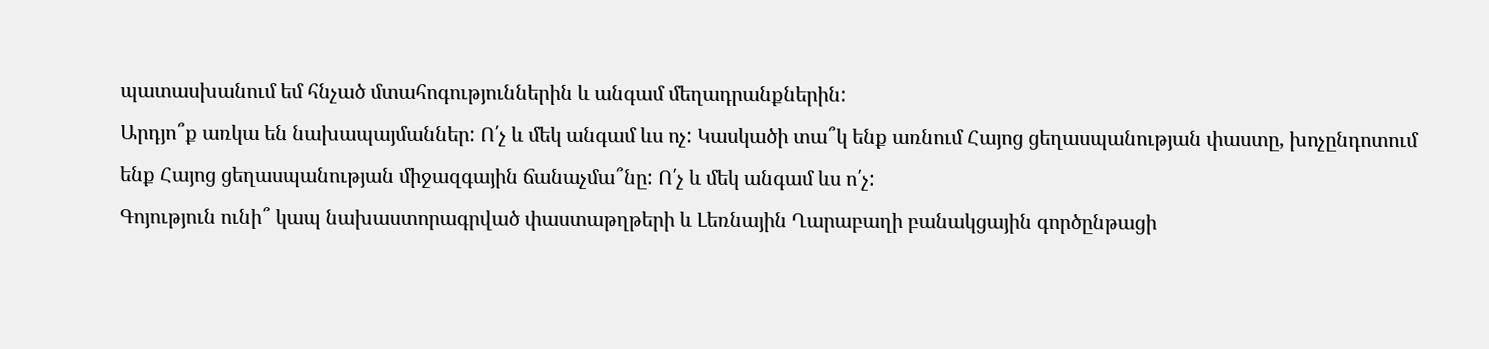պատասխանում եմ հնչած մտահոգություններին և անգամ մեղադրանքներին:
Արդյո՞ք առկա են նախապայմաններ: Ո՛չ և մեկ անգամ ևս ոչ: Կասկածի տա՞կ ենք առնում Հայոց ցեղասպանության փաստը, խոչընդոտում ենք Հայոց ցեղասպանության միջազգային ճանաչմա՞նը: Ո՛չ և մեկ անգամ ևս ո՛չ:
Գոյություն ունի՞ կապ նախաստորագրված փաստաթղթերի և Լեռնային Ղարաբաղի բանակցային գործընթացի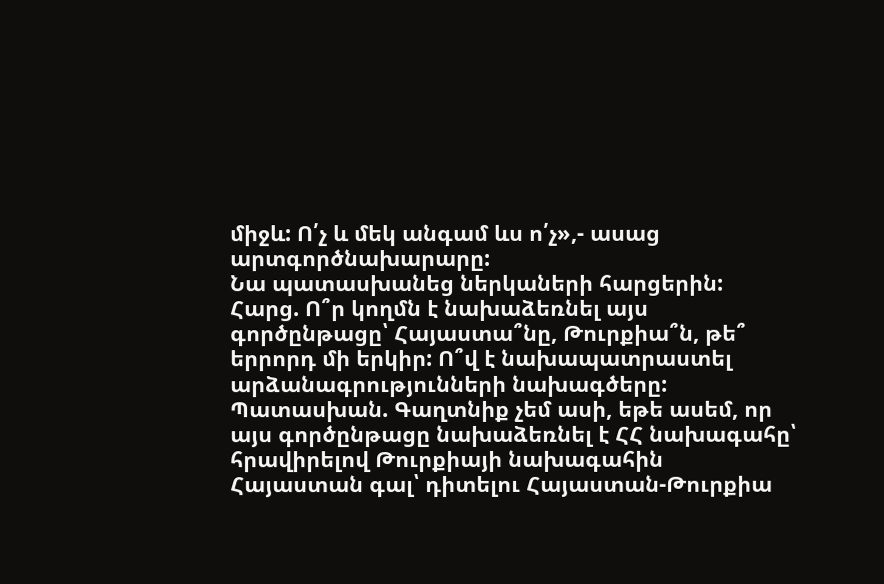միջև: Ո՛չ և մեկ անգամ ևս ո՛չ»,- ասաց արտգործնախարարը:
Նա պատասխանեց ներկաների հարցերին:
Հարց. Ո՞ր կողմն է նախաձեռնել այս գործընթացը՝ Հայաստա՞նը, Թուրքիա՞ն, թե՞ երրորդ մի երկիր: Ո՞վ է նախապատրաստել արձանագրությունների նախագծերը:
Պատասխան. Գաղտնիք չեմ ասի, եթե ասեմ, որ այս գործընթացը նախաձեռնել է ՀՀ նախագահը՝ հրավիրելով Թուրքիայի նախագահին Հայաստան գալ՝ դիտելու Հայաստան-Թուրքիա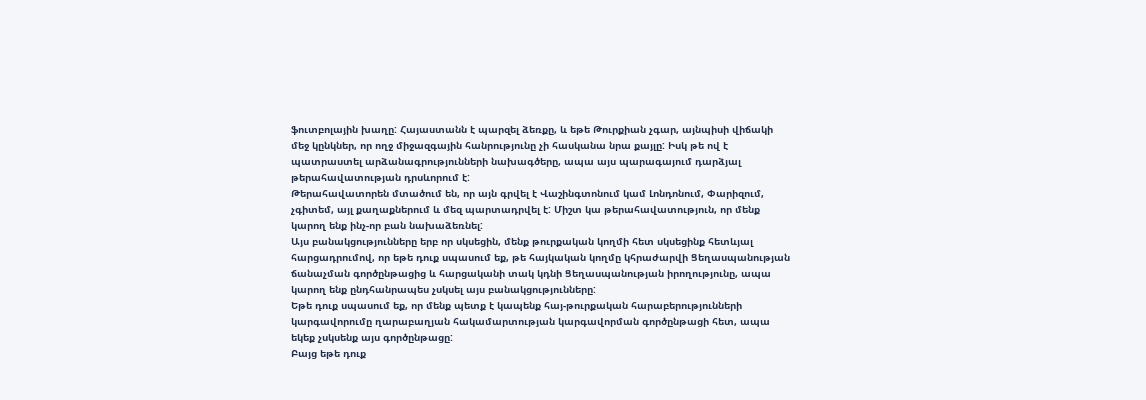ֆուտբոլային խաղը: Հայաստանն է պարզել ձեռքը, և եթե Թուրքիան չգար, այնպիսի վիճակի մեջ կընկներ, որ ողջ միջազգային հանրությունը չի հասկանա նրա քայլը: Իսկ թե ով է պատրաստել արձանագրությունների նախագծերը, ապա այս պարագայում դարձյալ թերահավատության դրսևորում է:
Թերահավատորեն մտածում են, որ այն գրվել է Վաշինգտոնում կամ Լոնդոնում, Փարիզում, չգիտեմ, այլ քաղաքներում և մեզ պարտադրվել է: Միշտ կա թերահավատություն, որ մենք կարող ենք ինչ-որ բան նախաձեռնել:
Այս բանակցությունները երբ որ սկսեցին, մենք թուրքական կողմի հետ սկսեցինք հետևյալ հարցադրումով, որ եթե դուք սպասում եք, թե հայկական կողմը կհրաժարվի Ցեղասպանության ճանաչման գործընթացից և հարցականի տակ կդնի Ցեղասպանության իրողությունը, ապա կարող ենք ընդհանրապես չսկսել այս բանակցությունները:
Եթե դուք սպասում եք, որ մենք պետք է կապենք հայ-թուրքական հարաբերությունների կարգավորումը ղարաբաղյան հակամարտության կարգավորման գործընթացի հետ, ապա եկեք չսկսենք այս գործընթացը:
Բայց եթե դուք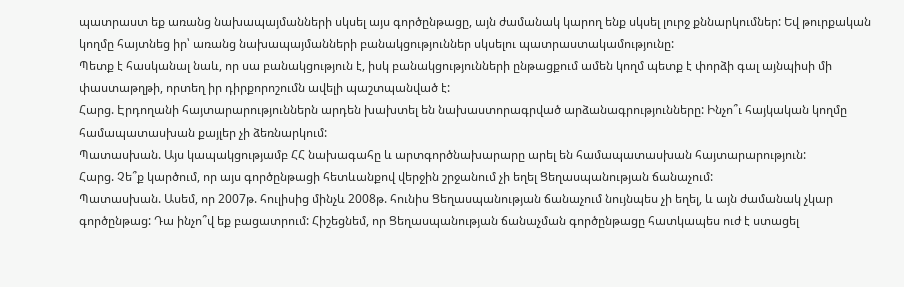պատրաստ եք առանց նախապայմանների սկսել այս գործընթացը, այն ժամանակ կարող ենք սկսել լուրջ քննարկումներ: Եվ թուրքական կողմը հայտնեց իր՝ առանց նախապայմանների բանակցություններ սկսելու պատրաստակամությունը:
Պետք է հասկանալ նաև, որ սա բանակցություն է, իսկ բանակցությունների ընթացքում ամեն կողմ պետք է փորձի գալ այնպիսի մի փաստաթղթի, որտեղ իր դիրքորոշումն ավելի պաշտպանված է:
Հարց. Էրդողանի հայտարարություններն արդեն խախտել են նախաստորագրված արձանագրությունները: Ինչո՞ւ հայկական կողմը համապատասխան քայլեր չի ձեռնարկում:
Պատասխան. Այս կապակցությամբ ՀՀ նախագահը և արտգործնախարարը արել են համապատասխան հայտարարություն:
Հարց. Չե՞ք կարծում, որ այս գործընթացի հետևանքով վերջին շրջանում չի եղել Ցեղասպանության ճանաչում:
Պատասխան. Ասեմ, որ 2007թ. հուլիսից մինչև 2008թ. հունիս Ցեղասպանության ճանաչում նույնպես չի եղել, և այն ժամանակ չկար գործընթաց: Դա ինչո՞վ եք բացատրում: Հիշեցնեմ, որ Ցեղասպանության ճանաչման գործընթացը հատկապես ուժ է ստացել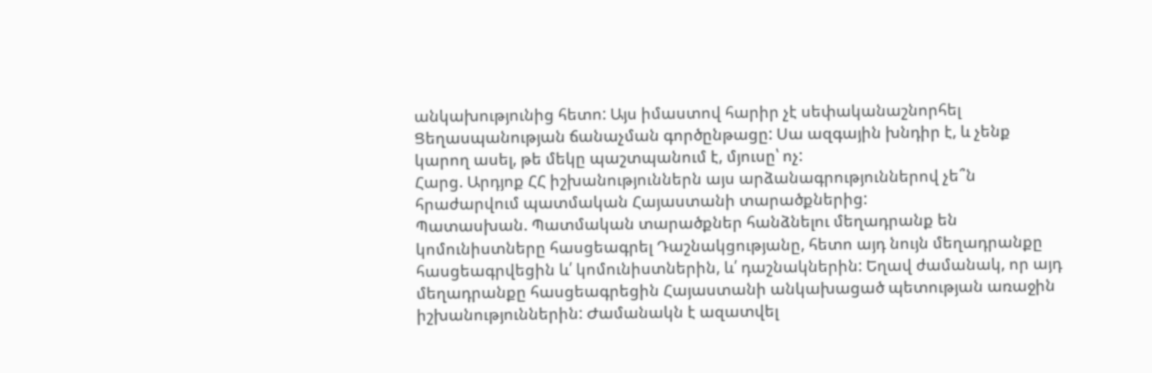անկախությունից հետո: Այս իմաստով հարիր չէ սեփականաշնորհել Ցեղասպանության ճանաչման գործընթացը: Սա ազգային խնդիր է, և չենք կարող ասել, թե մեկը պաշտպանում է, մյուսը՝ ոչ:
Հարց. Արդյոք ՀՀ իշխանություններն այս արձանագրություններով չե՞ն հրաժարվում պատմական Հայաստանի տարածքներից:
Պատասխան. Պատմական տարածքներ հանձնելու մեղադրանք են կոմունիստները հասցեագրել Դաշնակցությանը, հետո այդ նույն մեղադրանքը հասցեագրվեցին և՛ կոմունիստներին, և՛ դաշնակներին: Եղավ ժամանակ, որ այդ մեղադրանքը հասցեագրեցին Հայաստանի անկախացած պետության առաջին իշխանություններին: Ժամանակն է ազատվել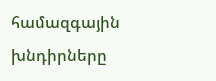համազգային խնդիրները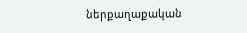ներքաղաքական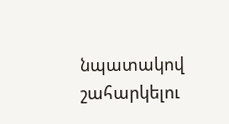նպատակով շահարկելու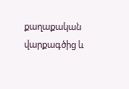քաղաքական վարքագծից և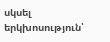սկսել երկխոսություն՝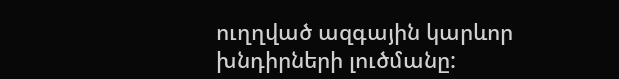ուղղված ազգային կարևոր խնդիրների լուծմանը: